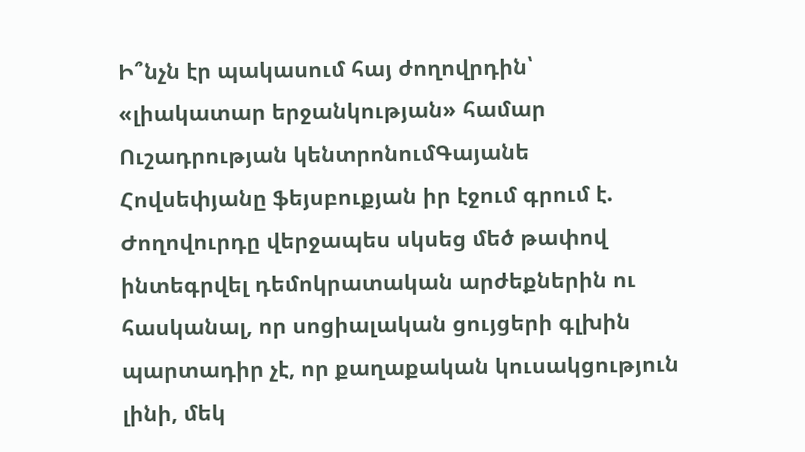Ի՞նչն էր պակասում հայ ժողովրդին՝ «լիակատար երջանկության» համար
Ուշադրության կենտրոնումԳայանե Հովսեփյանը ֆեյսբուքյան իր էջում գրում է.
Ժողովուրդը վերջապես սկսեց մեծ թափով ինտեգրվել դեմոկրատական արժեքներին ու հասկանալ, որ սոցիալական ցույցերի գլխին պարտադիր չէ, որ քաղաքական կուսակցություն լինի, մեկ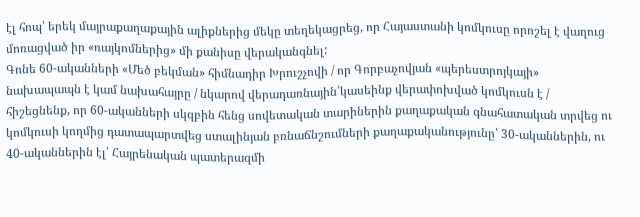էլ հոպ՝ երեկ մայրաքաղաքային ալիքներից մեկը տեղեկացրեց, որ Հայաստանի կոմկուսը որոշել է վաղուց մոռացված իր «ռայկոմներից» մի քանիսը վերականգնել:
Գոնե 60-ականների «Մեծ բեկման» հիմնադիր Խրուշչովի / որ Գորբաչովյան «պերեստրոյկայի» նախապապն է կամ նախահայրը / նկարով վերադառնային՝կասեինք վերափոխված կոմկուսն է / հիշեցնենք, որ 60-ականների սկզբին հենց սովետական տարիներին քաղաքական գնահատական տրվեց ու կոմկուսի կողմից դատապարտվեց ստալինյան բռնաճնշումների քաղաքականությունը՝ 30-ականներին, ու 40-ականներին էլ՝ Հայրենական պատերազմի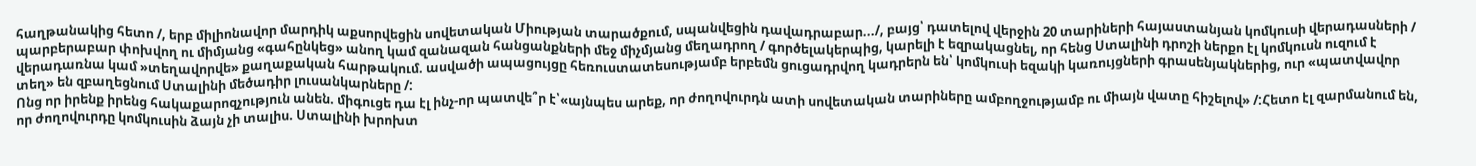հաղթանակից հետո /, երբ միլիոնավոր մարդիկ աքսորվեցին սովետական Միության տարածքում, սպանվեցին դավադրաբար.../, բայց՝ դատելով վերջին 20 տարիների հայաստանյան կոմկուսի վերադասների / պարբերաբար փոխվող ու միմյանց «գահընկեց» անող կամ զանազան հանցանքների մեջ միչմյանց մեղադրող / գործելակերպից, կարելի է եզրակացնել, որ հենց Ստալինի դրոշի ներքո էլ կոմկուսն ուզում է վերադառնա կամ »տեղավորվե» քաղաքական հարթակում. ասվածի ապացույցը հեռուստատեսությամբ երբեմն ցուցադրվող կադրերն են՝ կոմկուսի եզակի կառույցների գրասենյակներից, ուր «պատվավոր տեղ» են զբաղեցնում Ստալինի մեծադիր լուսանկարները /:
Ոնց որ իրենք իրենց հակաքարոզչություն անեն. միգուցե դա էլ ինչ-որ պատվե՞ր է՝«այնպես արեք, որ ժողովուրդն ատի սովետական տարիները ամբողջությամբ ու միայն վատը հիշելով» /:Հետո էլ զարմանում են, որ ժողովուրդը կոմկուսին ձայն չի տալիս. Ստալինի խրոխտ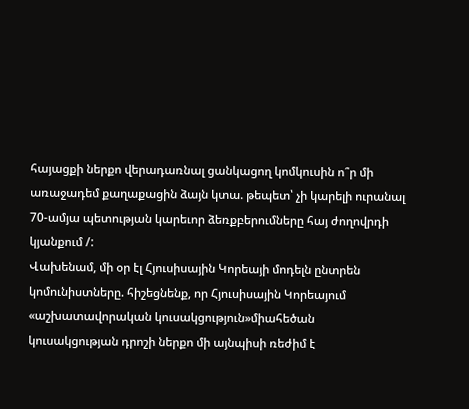հայացքի ներքո վերադառնալ ցանկացող կոմկուսին ո՞ր մի առաջադեմ քաղաքացին ձայն կտա. թեպետ՝ չի կարելի ուրանալ 70-ամյա պետության կարեւոր ձեռքբերումները հայ ժողովրդի կյանքում /:
Վախենամ, մի օր էլ Հյուսիսային Կորեայի մոդելն ընտրեն կոմունիստները. հիշեցնենք, որ Հյուսիսային Կորեայում «աշխատավորական կուսակցություն»միահեծան կուսակցության դրոշի ներքո մի այնպիսի ռեժիմ է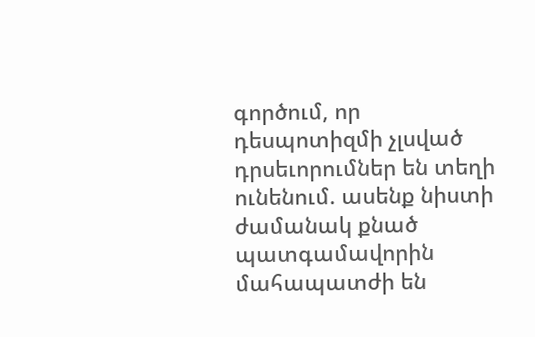գործում, որ դեսպոտիզմի չլսված դրսեւորումներ են տեղի ունենում. ասենք նիստի ժամանակ քնած պատգամավորին մահապատժի են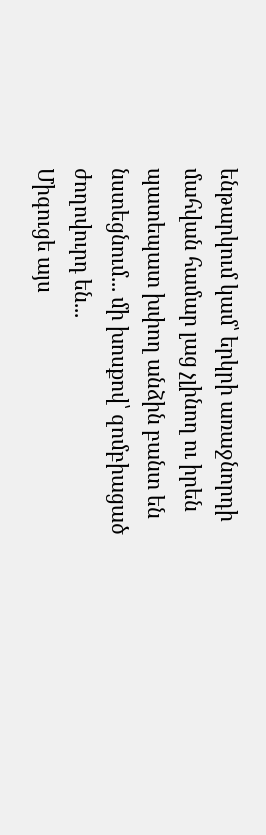ենթարկում կամ՝ երկրի առաջնորդի մահվան համար լաց չլինող ու իրեն պատեպատ խփող անձին բանտ են նստեցնում... մի խոսքով՝ զոմբիացած ժողովուրդ են...
Միգուցե այս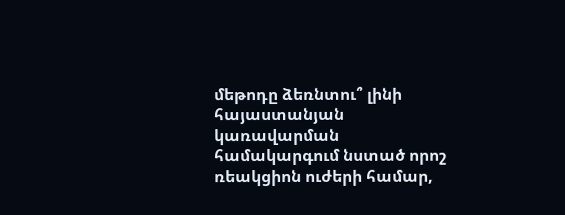մեթոդը ձեռնտու՞ լինի հայաստանյան կառավարման համակարգում նստած որոշ ռեակցիոն ուժերի համար,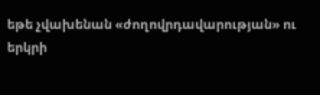եթե չվախենան «ժողովրդավարության» ու երկրի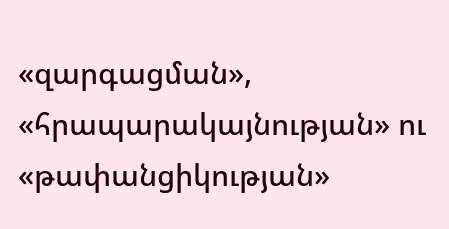«զարգացման», «հրապարակայնության» ու «թափանցիկության»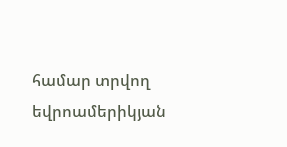համար տրվող եվրոամերիկյան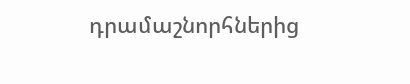դրամաշնորհներից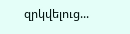զրկվելուց...